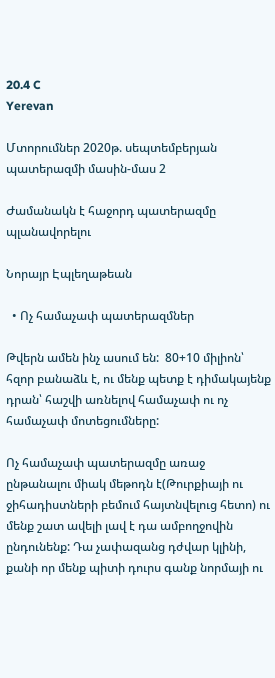20.4 C
Yerevan

Մտորումներ 2020թ. սեպտեմբերյան պատերազմի մասին-մաս 2

Ժամանակն է հաջորդ պատերազմը պլանավորելու

Նորայր Էպլեղաթեան

  • Ոչ համաչափ պատերազմներ

Թվերն ամեն ինչ ասում են:  80+10 միլիոն՝ հզոր բանաձև է, ու մենք պետք է դիմակայենք դրան՝ հաշվի առնելով համաչափ ու ոչ համաչափ մոտեցումները:

Ոչ համաչափ պատերազմը առաջ ընթանալու միակ մեթոդն է(Թուրքիայի ու ջիհադիստների բեմում հայտնվելուց հետո) ու մենք շատ ավելի լավ է դա ամբողջովին ընդունենք: Դա չափազանց դժվար կլինի, քանի որ մենք պիտի դուրս գանք նորմայի ու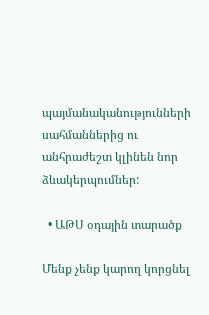պայմանականությունների սահմաններից ու անհրաժեշտ կլինեն նոր ձևակերպումներ:

  • ԱԹՍ օդային տարածք

Մենք չենք կարող կորցնել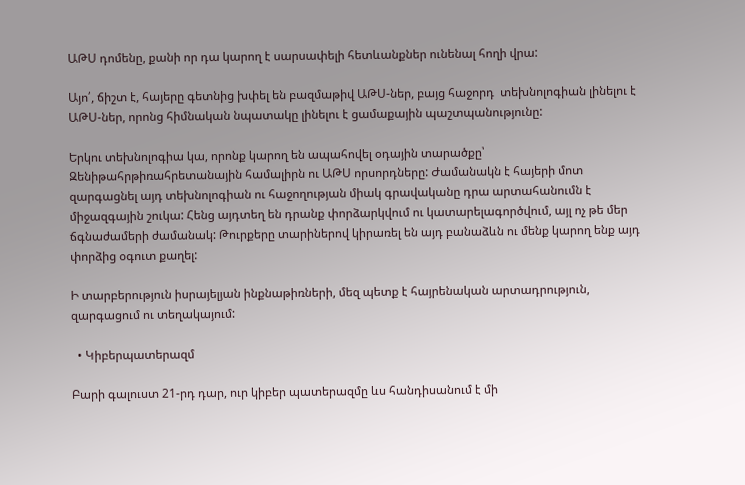ԱԹՍ դոմենը, քանի որ դա կարող է սարսափելի հետևանքներ ունենալ հողի վրա:

Այո՛, ճիշտ է, հայերը գետնից խփել են բազմաթիվ ԱԹՍ-ներ, բայց հաջորդ  տեխնոլոգիան լինելու է ԱԹՍ-ներ, որոնց հիմնական նպատակը լինելու է ցամաքային պաշտպանությունը:

Երկու տեխնոլոգիա կա, որոնք կարող են ապահովել օդային տարածքը՝ Զենիթահրթիռահրետանային համալիրն ու ԱԹՍ որսորդները: Ժամանակն է հայերի մոտ զարգացնել այդ տեխնոլոգիան ու հաջողության միակ գրավականը դրա արտահանումն է միջազգային շուկա: Հենց այդտեղ են դրանք փորձարկվում ու կատարելագործվում, այլ ոչ թե մեր ճգնաժամերի ժամանակ: Թուրքերը տարիներով կիրառել են այդ բանաձևն ու մենք կարող ենք այդ փորձից օգուտ քաղել:

Ի տարբերություն իսրայելյան ինքնաթիռների, մեզ պետք է հայրենական արտադրություն, զարգացում ու տեղակայում:

  • Կիբերպատերազմ

Բարի գալուստ 21-րդ դար, ուր կիբեր պատերազմը ևս հանդիսանում է մի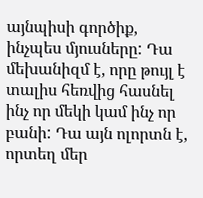այնպիսի գործիք, ինչպես մյուսները: Դա մեխանիզմ է, որը թույլ է տալիս հեռվից հասնել ինչ որ մեկի կամ ինչ որ բանի: Դա այն ոլորտն է, որտեղ մեր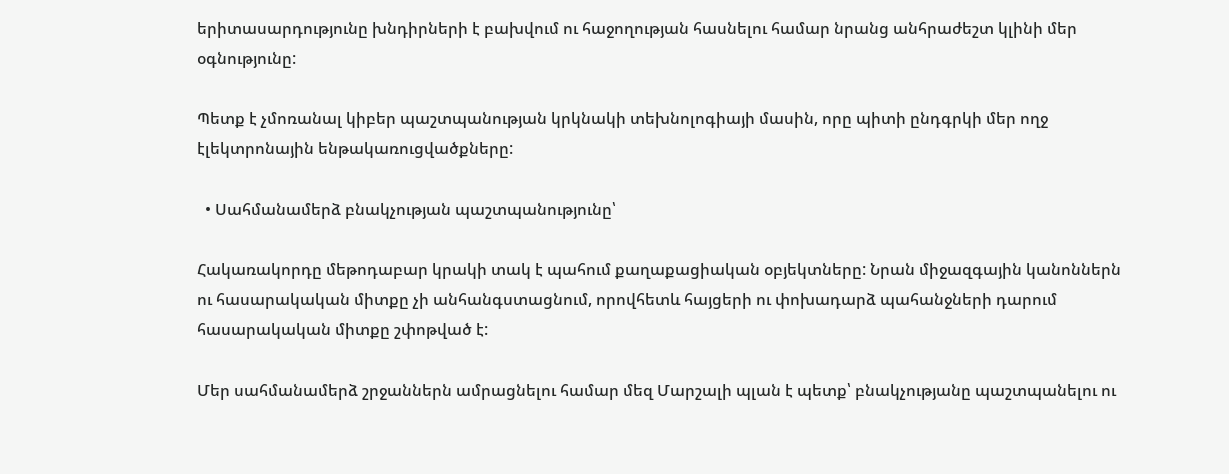երիտասարդությունը խնդիրների է բախվում ու հաջողության հասնելու համար նրանց անհրաժեշտ կլինի մեր օգնությունը:

Պետք է չմոռանալ կիբեր պաշտպանության կրկնակի տեխնոլոգիայի մասին, որը պիտի ընդգրկի մեր ողջ էլեկտրոնային ենթակառուցվածքները:

  • Սահմանամերձ բնակչության պաշտպանությունը՝

Հակառակորդը մեթոդաբար կրակի տակ է պահում քաղաքացիական օբյեկտները: Նրան միջազգային կանոններն ու հասարակական միտքը չի անհանգստացնում, որովհետև հայցերի ու փոխադարձ պահանջների դարում հասարակական միտքը շփոթված է:

Մեր սահմանամերձ շրջաններն ամրացնելու համար մեզ Մարշալի պլան է պետք՝ բնակչությանը պաշտպանելու ու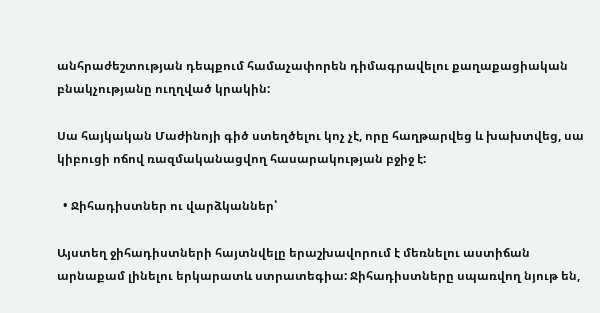անհրաժեշտության դեպքում համաչափորեն դիմագրավելու քաղաքացիական բնակչությանը ուղղված կրակին:

Սա հայկական Մաժինոյի գիծ ստեղծելու կոչ չէ, որը հաղթարվեց և խախտվեց, սա կիբուցի ոճով ռազմականացվող հասարակության բջիջ է:

  • Ջիհադիստներ ու վարձկաններ՝

Այստեղ ջիհադիստների հայտնվելը երաշխավորում է մեռնելու աստիճան արնաքամ լինելու երկարատև ստրատեգիա: Ջիհադիստները սպառվող նյութ են,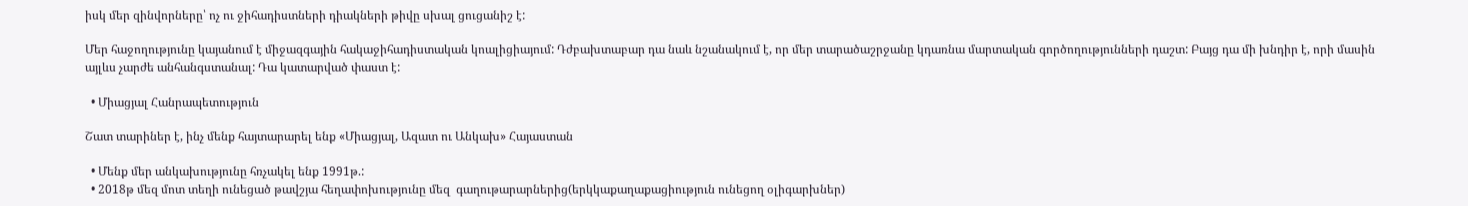իսկ մեր զինվորները՝ ոչ ու ջիհադիստների դիակների թիվը սխալ ցուցանիշ է:

Մեր հաջողությունը կայանում է միջազգային հակաջիհադիստական կոալիցիայում: Դժբախտաբար դա նաև նշանակում է, որ մեր տարածաշրջանը կդառնա մարտական գործողությունների դաշտ: Բայց դա մի խնդիր է, որի մասին այլևս չարժե անհանգստանալ: Դա կատարված փաստ է:

  • Միացյալ Հանրապետություն

Շատ տարիներ է, ինչ մենք հայտարարել ենք «Միացյալ, Ազատ ու Անկախ» Հայաստան

  • Մենք մեր անկախությունը հռչակել ենք 1991թ.:
  • 2018թ մեզ մոտ տեղի ունեցած թավշյա հեղափոխությունը մեզ  գաղութարարներից(երկկաքաղաքացիություն ունեցող օլիգարխներ)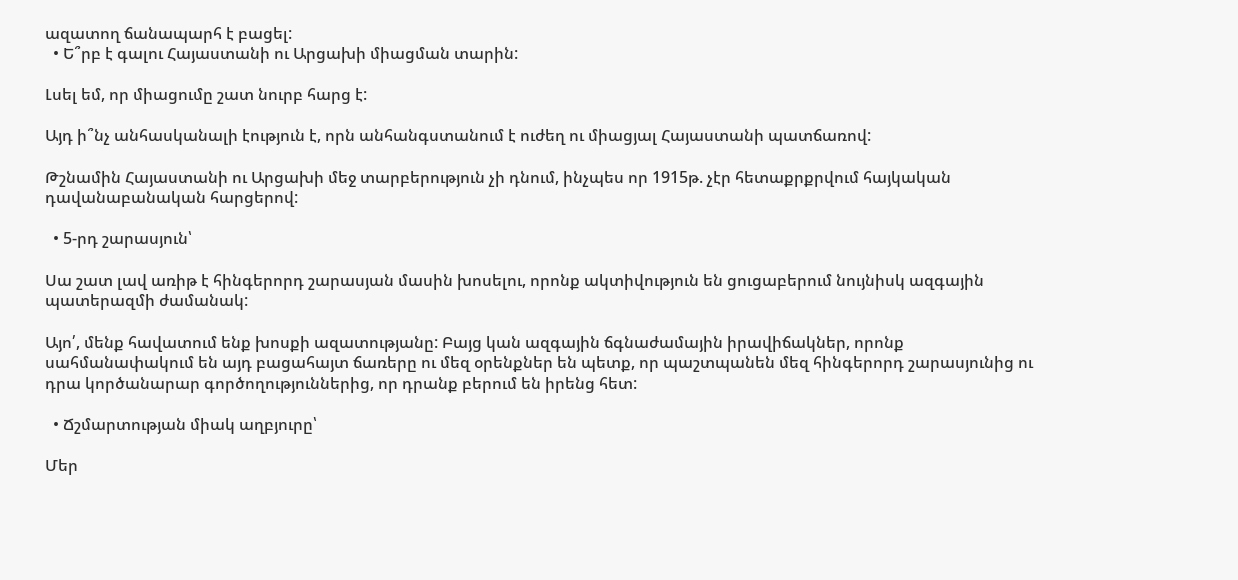ազատող ճանապարհ է բացել:
  • Ե՞րբ է գալու Հայաստանի ու Արցախի միացման տարին:

Լսել եմ, որ միացումը շատ նուրբ հարց է:

Այդ ի՞նչ անհասկանալի էություն է, որն անհանգստանում է ուժեղ ու միացյալ Հայաստանի պատճառով:

Թշնամին Հայաստանի ու Արցախի մեջ տարբերություն չի դնում, ինչպես որ 1915թ. չէր հետաքրքրվում հայկական  դավանաբանական հարցերով:

  • 5‑րդ շարասյուն՝

Սա շատ լավ առիթ է հինգերորդ շարասյան մասին խոսելու, որոնք ակտիվություն են ցուցաբերում նույնիսկ ազգային պատերազմի ժամանակ:

Այո՛, մենք հավատում ենք խոսքի ազատությանը: Բայց կան ազգային ճգնաժամային իրավիճակներ, որոնք սահմանափակում են այդ բացահայտ ճառերը ու մեզ օրենքներ են պետք, որ պաշտպանեն մեզ հինգերորդ շարասյունից ու դրա կործանարար գործողություններից, որ դրանք բերում են իրենց հետ:

  • Ճշմարտության միակ աղբյուրը՝

Մեր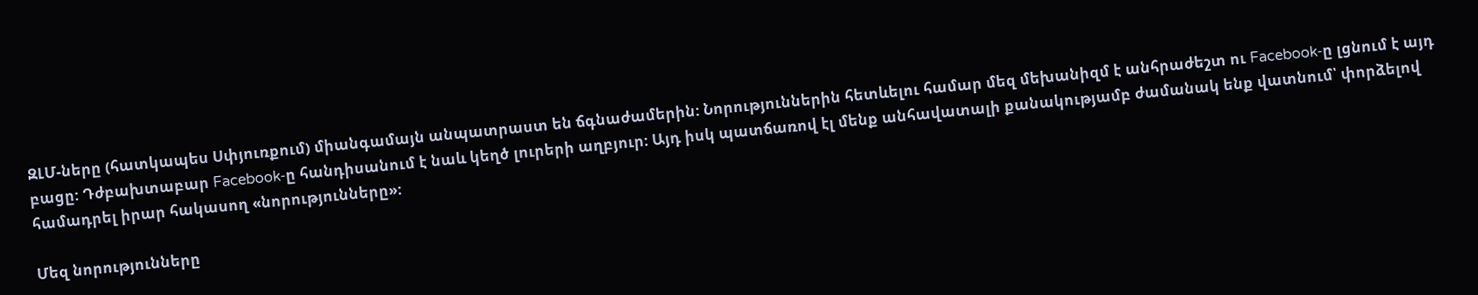ԶԼՄ-ները (հատկապես Սփյուռքում) միանգամայն անպատրաստ են ճգնաժամերին: Նորություններին հետևելու համար մեզ մեխանիզմ է անհրաժեշտ ու Facebook‑ը լցնում է այդ բացը: Դժբախտաբար Facebook‑ը հանդիսանում է նաև կեղծ լուրերի աղբյուր: Այդ իսկ պատճառով էլ մենք անհավատալի քանակությամբ ժամանակ ենք վատնում՝ փորձելով համադրել իրար հակասող «նորությունները»:

Մեզ նորությունները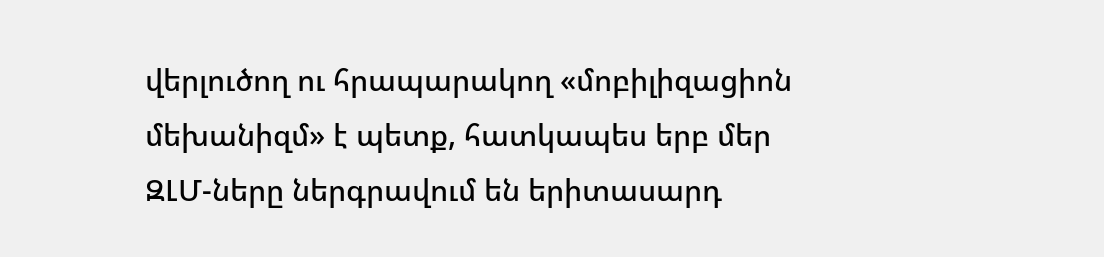վերլուծող ու հրապարակող «մոբիլիզացիոն մեխանիզմ» է պետք, հատկապես երբ մեր ԶԼՄ-ները ներգրավում են երիտասարդ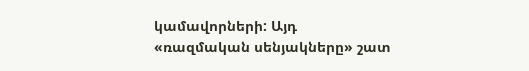կամավորների: Այդ «ռազմական սենյակները» շատ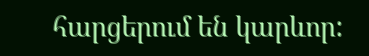հարցերում են կարևոր: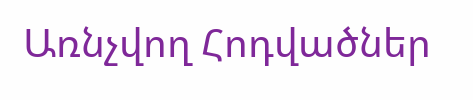Առնչվող Հոդվածներ